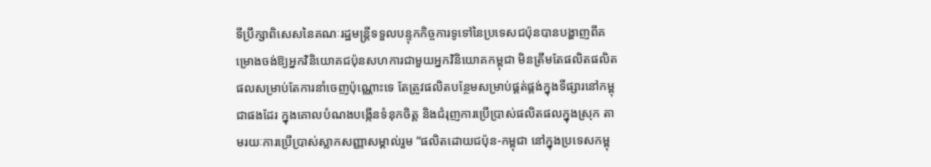ទីប្រឹក្សាពិសេសនៃគណៈរដ្ឋមន្ត្រីទទួលបន្ទុកកិច្ចការទូទៅនៃប្រទេសជប៉ុនបានបង្ហាញពីគម្រោងចង់ឱ្យអ្នកវិនិយោគជប៉ុនសហការជាមួយអ្នកវិនិយោគកម្ពុជា មិនត្រឹមតែផលិតផលិតផលសម្រាប់តែការនាំចេញប៉ុណ្ណោះទេ តែត្រូវផលិតបន្ថែមសម្រាប់ផ្គត់ផ្គង់ក្នុងទីផ្សារនៅកម្ពុជាផងដែរ ក្នុងគោលបំណងបង្កើនទំនុកចិត្ត និងជំរុញការប្រើប្រាស់ផលិតផលក្នុងស្រុក តាមរយៈការប្រើប្រាស់ស្លាកសញ្ញាសម្គាល់រួម “ផលិតដោយជប៉ុន-កម្ពុជា នៅក្នុងប្រទេសកម្ពុ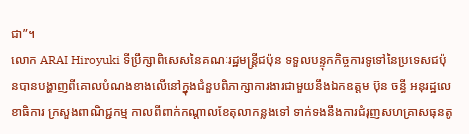ជា”។
លោក ARAI Hiroyuki ទីប្រឹក្សាពិសេសនៃគណៈរដ្ឋមន្ត្រីជប៉ុន ទទួលបន្ទុកកិច្ចការទូទៅនៃប្រទេសជប៉ុនបានបង្ហាញពីគោលបំណងខាងលើនៅក្នុងជំនួបពិភាក្សាការងារជាមួយនឹងឯកឧត្តម ប៊ុន ចន្ធី អនុរដ្ឋលេខាធិការ ក្រសួងពាណិជ្ជកម្ម កាលពីពាក់កណ្ដាលខែតុលាកន្លងទៅ ទាក់ទងនឹងការជំរុញសហគ្រាសធុនតូ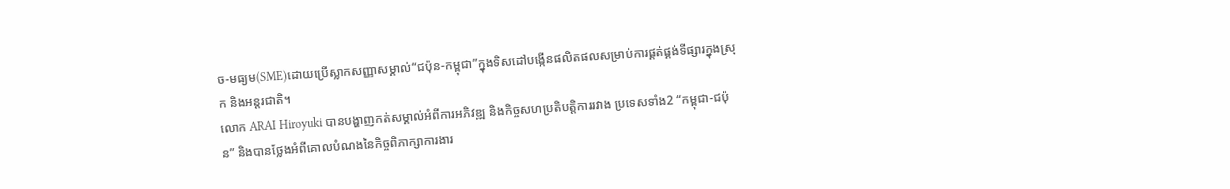ច-មធ្យម(SME)ដោយប្រើស្លាកសញ្ញាសម្គាល់“ជប៉ុន-កម្ពុជា”ក្នុងទិសដៅបង្កើនផលិតផលសម្រាប់ការផ្គត់ផ្គង់ទីផ្សារក្នុងស្រុក និងអន្តរជាតិ។
លោក ARAI Hiroyuki បានបង្ហាញកត់សម្គាល់អំពីការអភិវឌ្ឍ និងកិច្ចសហប្រតិបត្តិការរវាង ប្រទេសទាំង2 “កម្ពុជា-ជប៉ុន” និងបានថ្លែងអំពីគោលបំណងនៃកិច្ចពិភាក្សាការងារ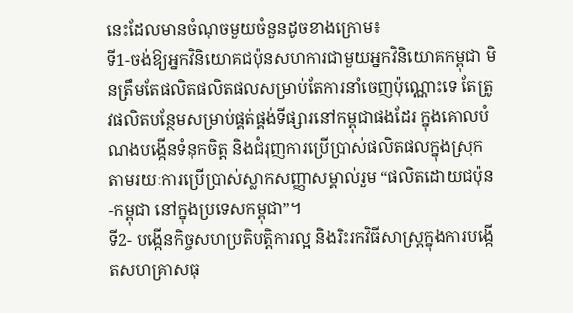នេះដែលមានចំណុចមួយចំនួនដូចខាងក្រោម៖
ទី1-ចង់ឱ្យអ្នកវិនិយោគជប៉ុនសហការជាមួយអ្នកវិនិយោគកម្ពុជា មិនត្រឹមតែផលិតផលិតផលសម្រាប់តែការនាំចេញប៉ុណ្ណោះទេ តែត្រូវផលិតបន្ថែមសម្រាប់ផ្គត់ផ្គង់ទីផ្សារនៅកម្ពុជាផងដែរ ក្នុងគោលបំណងបង្កើនទំនុកចិត្ត និងជំរុញការប្រើប្រាស់ផលិតផលក្នុងស្រុក តាមរយៈការប្រើប្រាស់ស្លាកសញ្ញាសម្គាល់រួម “ផលិតដោយជប៉ុន-កម្ពុជា នៅក្នុងប្រទេសកម្ពុជា”។
ទី2- បង្កើនកិច្ចសហប្រតិបត្តិការល្អ និងរិះរកវិធីសាស្ត្រក្នុងការបង្កើតសហគ្រាសធុ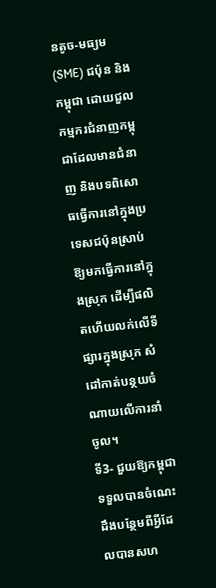នតូច-មធ្យម(SME) ជប៉ុន និងកម្ពុជា ដោយជួលកម្មករជំនាញកម្ពុជាដែលមានជំនាញ និងបទពិសោធធ្វើការនៅក្នុងប្រទេសជប៉ុនស្រាប់ឱ្យមកធ្វើការនៅក្នុងស្រុក ដើម្បីផលិតហើយលក់លើទីផ្សារក្នុងស្រុក សំដៅកាត់បន្ថយចំណាយលើការនាំចូល។
ទី3- ជួយឱ្យកម្ពុជាទទួលបានចំណេះដឹងបន្ថែមពីអ្វីដែលបានសហ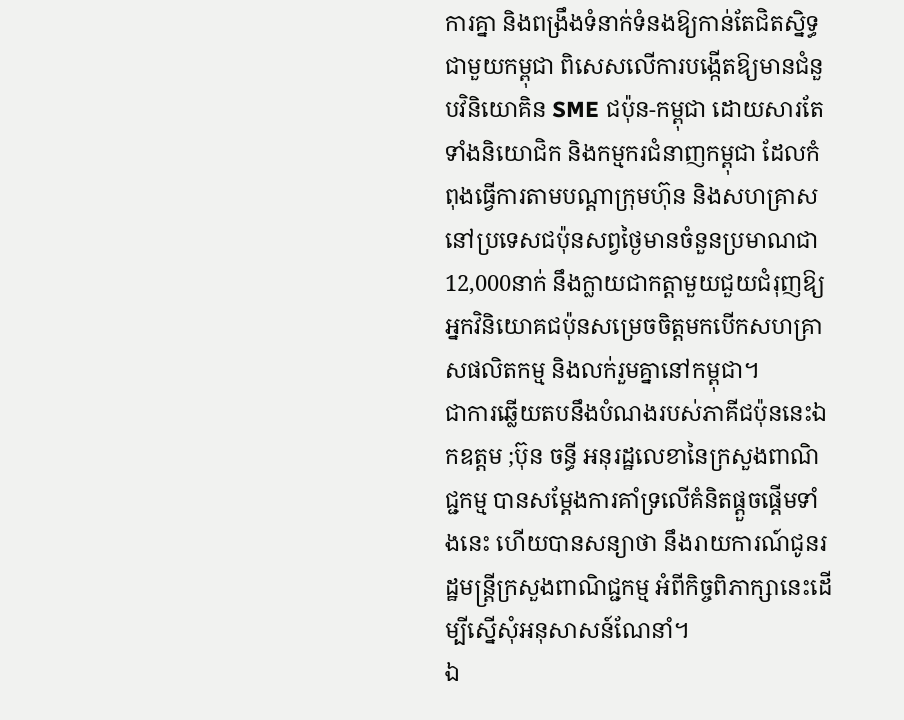ការគ្នា និងពង្រឹងទំនាក់ទំនងឱ្យកាន់តែជិតស្និទ្ធជាមួយកម្ពុជា ពិសេសលើការបង្កើតឱ្យមានជំនួបវិនិយោគិន SME ជប៉ុន-កម្ពុជា ដោយសារតែទាំងនិយោជិក និងកម្មករជំនាញកម្ពុជា ដែលកំពុងធ្វើការតាមបណ្តាក្រុមហ៊ុន និងសហគ្រាសនៅប្រទេសជប៉ុនសព្វថ្ងៃមានចំនួនប្រមាណជា 12,000នាក់ នឹងក្លាយជាកត្តាមួយជួយជំរុញឱ្យអ្នកវិនិយោគជប៉ុនសម្រេចចិត្តមកបើកសហគ្រាសផលិតកម្ម និងលក់រួមគ្នានៅកម្ពុជា។
ជាការឆ្លើយតបនឹងបំណងរបស់ភាគីជប៉ុននេះឯកឧត្តម ;ប៊ុន ចន្ធី អនុរដ្ឋលេខានៃក្រសួងពាណិជ្ជកម្ម បានសម្តែងការគាំទ្រលើគំនិតផ្តួចផ្តើមទាំងនេះ ហើយបានសន្យាថា នឹងរាយការណ៍ជូនរដ្ឋមន្ត្រីក្រសួងពាណិជ្ជកម្ម អំពីកិច្ចពិភាក្សានេះដើម្បីស្នើសុំអនុសាសន៍ណែនាំ។
ឯ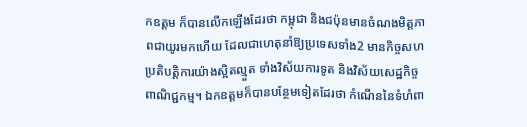កឧត្តម ក៏បានលើកឡើងដែរថា កម្ពុជា និងជប៉ុនមានចំណងមិត្តភាពជាយូរមកហើយ ដែលជាហេតុនាំឱ្យប្រទេសទាំង2 មានកិច្ចសហប្រតិបត្តិការយ៉ាងស្អិតល្មួត ទាំងវិស័យការទូត និងវិស័យសេដ្ឋកិច្ចពាណិជ្ជកម្ម។ ឯកឧត្តមក៏បានបន្ថែមទៀតដែរថា កំណើននៃទំហំពា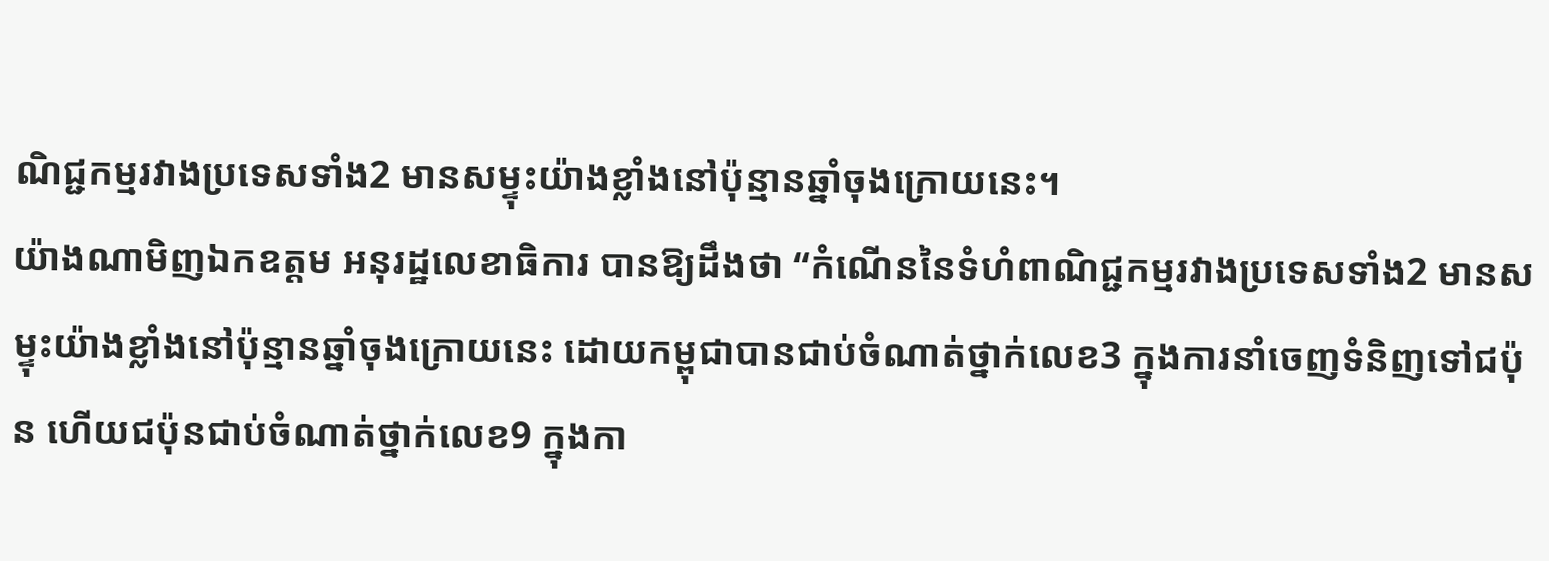ណិជ្ជកម្មរវាងប្រទេសទាំង2 មានសម្ទុះយ៉ាងខ្លាំងនៅប៉ុន្មានឆ្នាំចុងក្រោយនេះ។
យ៉ាងណាមិញឯកឧត្តម អនុរដ្ឋលេខាធិការ បានឱ្យដឹងថា “កំណើននៃទំហំពាណិជ្ជកម្មរវាងប្រទេសទាំង2 មានសម្ទុះយ៉ាងខ្លាំងនៅប៉ុន្មានឆ្នាំចុងក្រោយនេះ ដោយកម្ពុជាបានជាប់ចំណាត់ថ្នាក់លេខ3 ក្នុងការនាំចេញទំនិញទៅជប៉ុន ហើយជប៉ុនជាប់ចំណាត់ថ្នាក់លេខ9 ក្នុងកា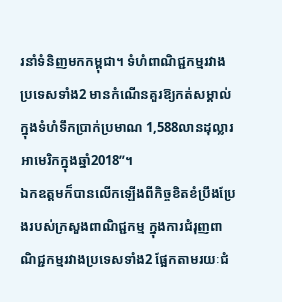រនាំទំនិញមកកម្ពុជា។ ទំហំពាណិជ្ជកម្មរវាងប្រទេសទាំង2 មានកំណើនគួរឱ្យកត់សម្គាល់ក្នុងទំហំទឹកប្រាក់ប្រមាណ 1,588លានដុល្លារអាមេរិកក្នុងឆ្នាំ2018”។
ឯកឧត្តមក៏បានលើកឡើងពីកិច្ចខិតខំប្រឹងប្រែងរបស់ក្រសួងពាណិជ្ជកម្ម ក្នុងការជំរុញពាណិជ្ជកម្មរវាងប្រទេសទាំង2 ផ្អែកតាមរយៈជំ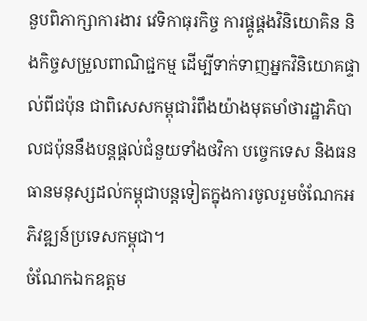នួបពិភាក្សាការងារ វេទិកាធុរកិច្ច ការផ្គូផ្គងវិនិយោគិន និងកិច្ចសម្រួលពាណិជ្ជកម្ម ដើម្បីទាក់ទាញអ្នកវិនិយោគផ្ទាល់ពីជប៉ុន ជាពិសេសកម្ពុជារំពឹងយ៉ាងមុតមាំថារដ្ឋាភិបាលជប៉ុននឹងបន្តផ្តល់ជំនួយទាំងថវិកា បច្ចេកទេស និងធនធានមនុស្សដល់កម្ពុជាបន្តទៀតក្នុងការចូលរួមចំណែកអភិវឌ្ឍន៍ប្រទេសកម្ពុជា។
ចំណែកឯកឧត្តម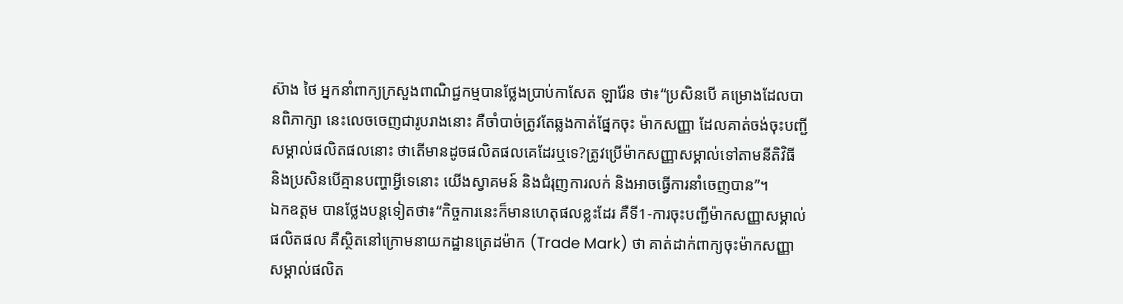ស៊ាង ថៃ អ្នកនាំពាក្យក្រសួងពាណិជ្ជកម្មបានថ្លែងប្រាប់កាសែត ឡារ៉ែន ថា៖“ប្រសិនបើ គម្រោងដែលបានពិភាក្សា នេះលេចចេញជារូបរាងនោះ គឺចាំបាច់ត្រូវតែឆ្លងកាត់ផ្នែកចុះ ម៉ាកសញ្ញា ដែលគាត់ចង់ចុះបញ្ជីសម្គាល់ផលិតផលនោះ ថាតើមានដូចផលិតផលគេដែរឬទេ?ត្រូវប្រើម៉ាកសញ្ញាសម្គាល់ទៅតាមនីតិវិធី និងប្រសិនបើគ្មានបញ្ហាអ្វីទេនោះ យើងស្វាគមន៍ និងជំរុញការលក់ និងអាចធ្វើការនាំចេញបាន”។
ឯកឧត្តម បានថ្លែងបន្តទៀតថា៖“កិច្ចការនេះក៏មានហេតុផលខ្លះដែរ គឺទី1-ការចុះបញ្ជីម៉ាកសញ្ញាសម្គាល់ផលិតផល គឺស្ថិតនៅក្រោមនាយកដ្ឋានត្រេដម៉ាក (Trade Mark) ថា គាត់ដាក់ពាក្យចុះម៉ាកសញ្ញាសម្គាល់ផលិត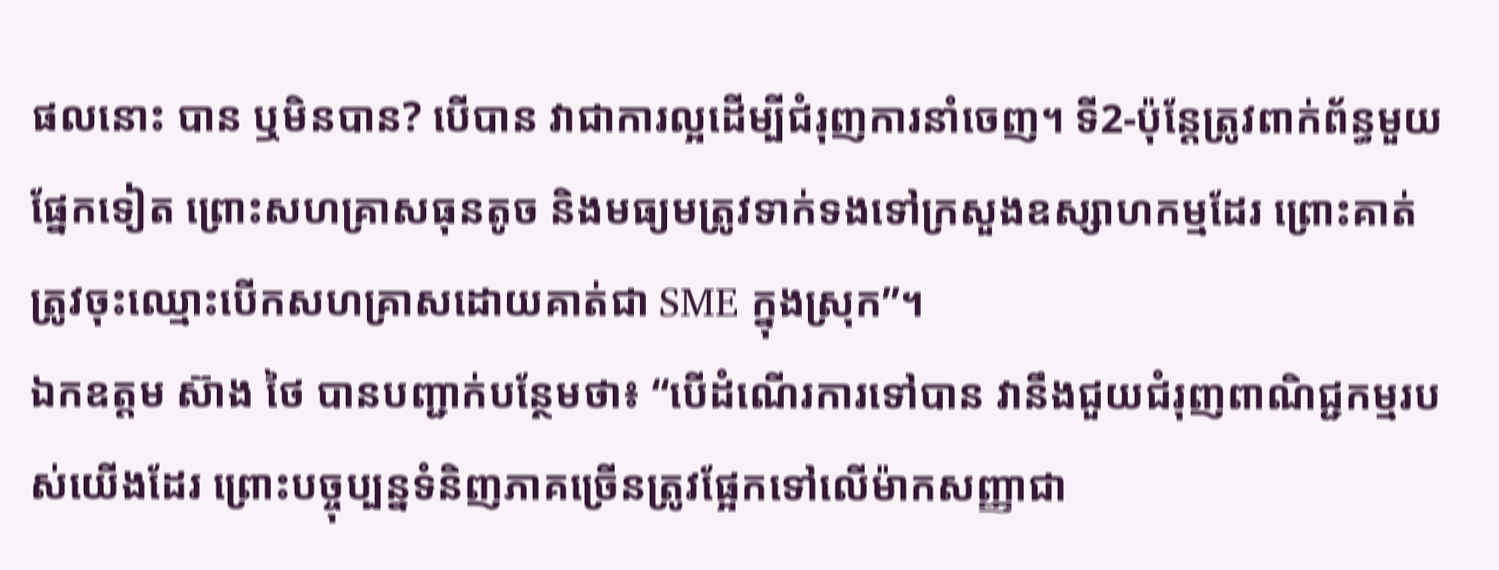ផលនោះ បាន ឬមិនបាន? បើបាន វាជាការល្អដើម្បីជំរុញការនាំចេញ។ ទី2-ប៉ុន្តែត្រូវពាក់ព័ន្ធមួយផ្នែកទៀត ព្រោះសហគ្រាសធុនតូច និងមធ្យមត្រូវទាក់ទងទៅក្រសួងឧស្សាហកម្មដែរ ព្រោះគាត់ត្រូវចុះឈ្មោះបើកសហគ្រាសដោយគាត់ជា SME ក្នុងស្រុក”។
ឯកឧត្តម ស៊ាង ថៃ បានបញ្ជាក់បន្ថែមថា៖ “បើដំណើរការទៅបាន វានឹងជួយជំរុញពាណិជ្ជកម្មរបស់យើងដែរ ព្រោះបច្ចុប្បន្នទំនិញភាគច្រើនត្រូវផ្អែកទៅលើម៉ាកសញ្ញាជា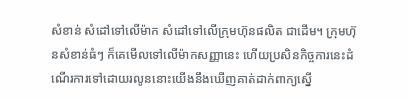សំខាន់ សំដៅទៅលើម៉ាក សំដៅទៅលើក្រុមហ៊ុនផលិត ជាដើម។ ក្រុមហ៊ុនសំខាន់ធំៗ ក៏គេមើលទៅលើម៉ាកសញ្ញានេះ ហើយប្រសិនកិច្ចការនេះដំណើរការទៅដោយរលូននោះយើងនឹងឃើញគាត់ដាក់ពាក្យស្នើ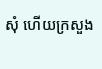សុំ ហើយក្រសួង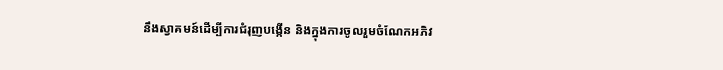នឹងស្វាគមន៍ដើម្បីការជំរុញបង្កើន និងក្នុងការចូលរួមចំណែកអភិវ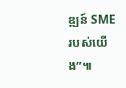ឌ្ឍន៍ SME របស់យើង”៕